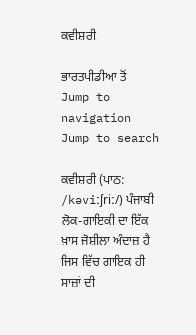ਕਵੀਸ਼ਰੀ

ਭਾਰਤਪੀਡੀਆ ਤੋਂ
Jump to navigation Jump to search

ਕਵੀਸ਼ਰੀ (ਪਾਠ: /kəviːʃriː/) ਪੰਜਾਬੀ ਲੋਕ-ਗਾਇਕੀ ਦਾ ਇੱਕ ਖ਼ਾਸ ਜੋਸ਼ੀਲਾ ਅੰਦਾਜ਼ ਹੈ ਜਿਸ ਵਿੱਚ ਗਾਇਕ ਹੀ ਸਾਜ਼ਾਂ ਦੀ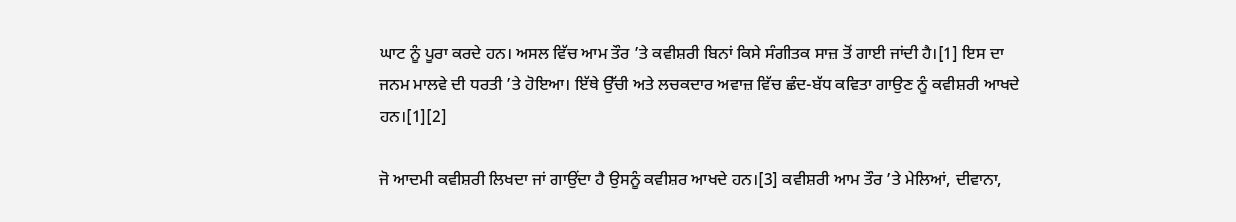ਘਾਟ ਨੂੰ ਪੂਰਾ ਕਰਦੇ ਹਨ। ਅਸਲ ਵਿੱਚ ਆਮ ਤੌਰ ’ਤੇ ਕਵੀਸ਼ਰੀ ਬਿਨਾਂ ਕਿਸੇ ਸੰਗੀਤਕ ਸਾਜ਼ ਤੋਂ ਗਾਈ ਜਾਂਦੀ ਹੈ।[1] ਇਸ ਦਾ ਜਨਮ ਮਾਲਵੇ ਦੀ ਧਰਤੀ ’ਤੇ ਹੋਇਆ। ਇੱਥੇ ਉੱਚੀ ਅਤੇ ਲਚਕਦਾਰ ਅਵਾਜ਼ ਵਿੱਚ ਛੰਦ-ਬੱਧ ਕਵਿਤਾ ਗਾਉਣ ਨੂੰ ਕਵੀਸ਼ਰੀ ਆਖਦੇ ਹਨ।[1][2]

ਜੋ ਆਦਮੀ ਕਵੀਸ਼ਰੀ ਲਿਖਦਾ ਜਾਂ ਗਾਉਂਦਾ ਹੈ ਉਸਨੂੰ ਕਵੀਸ਼ਰ ਆਖਦੇ ਹਨ।[3] ਕਵੀਸ਼ਰੀ ਆਮ ਤੌਰ ’ਤੇ ਮੇਲਿਆਂ, ਦੀਵਾਨਾ,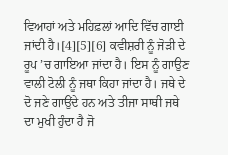ਵਿਆਹਾਂ ਅਤੇ ਮਹਿਫ਼ਲਾਂ ਆਦਿ ਵਿੱਚ ਗਾਈ ਜਾਂਦੀ ਹੈ।[4][5][6] ਕਵੀਸ਼ਰੀ ਨੂੰ ਜੋੜੀ ਦੇ ਰੂਪ ’ਚ ਗਾਇਆ ਜਾਂਦਾ ਹੈ। ਇਸ ਨੂੰ ਗਾਉਣ ਵਾਲੀ ਟੋਲੀ ਨੂੰ ਜਥਾ ਕਿਹਾ ਜਾਂਦਾ ਹੈ। ਜਥੇ ਦੇ ਦੋ ਜਣੇ ਗਾਉਂਦੇ ਹਨ ਅਤੇ ਤੀਜਾ ਸਾਥੀ ਜਥੇ ਦਾ ਮੁਖੀ ਹੁੰਦਾ ਹੈ ਜੋ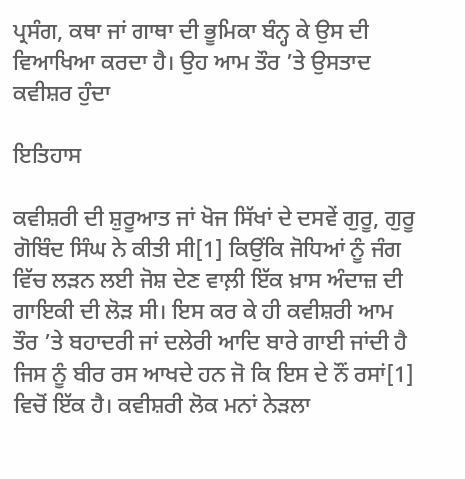ਪ੍ਰਸੰਗ, ਕਥਾ ਜਾਂ ਗਾਥਾ ਦੀ ਭੂਮਿਕਾ ਬੰਨ੍ਹ ਕੇ ਉਸ ਦੀ ਵਿਆਖਿਆ ਕਰਦਾ ਹੈ। ਉਹ ਆਮ ਤੌਰ ’ਤੇ ਉਸਤਾਦ ਕਵੀਸ਼ਰ ਹੁੰਦਾ

ਇਤਿਹਾਸ

ਕਵੀਸ਼ਰੀ ਦੀ ਸ਼ੁਰੂਆਤ ਜਾਂ ਖੋਜ ਸਿੱਖਾਂ ਦੇ ਦਸਵੇਂ ਗੁਰੂ, ਗੁਰੂ ਗੋਬਿੰਦ ਸਿੰਘ ਨੇ ਕੀਤੀ ਸੀ[1] ਕਿਉਂਕਿ ਜੋਧਿਆਂ ਨੂੰ ਜੰਗ ਵਿੱਚ ਲੜਨ ਲਈ ਜੋਸ਼ ਦੇਣ ਵਾਲ਼ੀ ਇੱਕ ਖ਼ਾਸ ਅੰਦਾਜ਼ ਦੀ ਗਾਇਕੀ ਦੀ ਲੋੜ ਸੀ। ਇਸ ਕਰ ਕੇ ਹੀ ਕਵੀਸ਼ਰੀ ਆਮ ਤੌਰ ’ਤੇ ਬਹਾਦਰੀ ਜਾਂ ਦਲੇਰੀ ਆਦਿ ਬਾਰੇ ਗਾਈ ਜਾਂਦੀ ਹੈ ਜਿਸ ਨੂੰ ਬੀਰ ਰਸ ਆਖਦੇ ਹਨ ਜੋ ਕਿ ਇਸ ਦੇ ਨੌਂ ਰਸਾਂ[1] ਵਿਚੋਂ ਇੱਕ ਹੈ। ਕਵੀਸ਼ਰੀ ਲੋਕ ਮਨਾਂ ਨੇੜਲਾ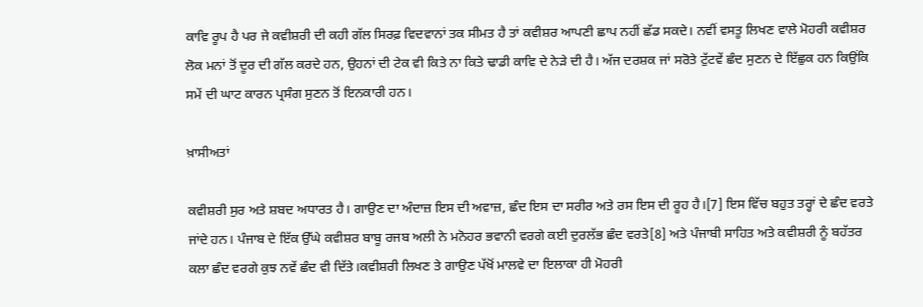ਕਾਵਿ ਰੂਪ ਹੈ ਪਰ ਜੇ ਕਵੀਸ਼ਰੀ ਦੀ ਕਹੀ ਗੱਲ ਸਿਰਫ਼ ਵਿਦਵਾਨਾਂ ਤਕ ਸੀਮਤ ਹੈ ਤਾਂ ਕਵੀਸ਼ਰ ਆਪਣੀ ਛਾਪ ਨਹੀਂ ਛੱਡ ਸਕਦੇ। ਨਵੀਂ ਵਸਤੂ ਲਿਖਣ ਵਾਲੇ ਮੋਹਰੀ ਕਵੀਸ਼ਰ ਲੋਕ ਮਨਾਂ ਤੋਂ ਦੂਰ ਦੀ ਗੱਲ ਕਰਦੇ ਹਨ, ਉਹਨਾਂ ਦੀ ਟੇਕ ਵੀ ਕਿਤੇ ਨਾ ਕਿਤੇ ਢਾਡੀ ਕਾਵਿ ਦੇ ਨੇੜੇ ਦੀ ਹੈ। ਅੱਜ ਦਰਸ਼ਕ ਜਾਂ ਸਰੋਤੇ ਟੁੱਟਵੇਂ ਛੰਦ ਸੁਣਨ ਦੇ ਇੱਛੁਕ ਹਨ ਕਿਉਂਕਿ ਸਮੇਂ ਦੀ ਘਾਟ ਕਾਰਨ ਪ੍ਰਸੰਗ ਸੁਣਨ ਤੋਂ ਇਨਕਾਰੀ ਹਨ।

ਖ਼ਾਸੀਅਤਾਂ

ਕਵੀਸ਼ਰੀ ਸੁਰ ਅਤੇ ਸ਼ਬਦ ਅਧਾਰਤ ਹੈ। ਗਾਉਣ ਦਾ ਅੰਦਾਜ਼ ਇਸ ਦੀ ਅਵਾਜ਼, ਛੰਦ ਇਸ ਦਾ ਸਰੀਰ ਅਤੇ ਰਸ ਇਸ ਦੀ ਰੂਹ ਹੈ।[7] ਇਸ ਵਿੱਚ ਬਹੁਤ ਤਰ੍ਹਾਂ ਦੇ ਛੰਦ ਵਰਤੇ ਜਾਂਦੇ ਹਨ। ਪੰਜਾਬ ਦੇ ਇੱਕ ਉੱਘੇ ਕਵੀਸ਼ਰ ਬਾਬੂ ਰਜਬ ਅਲੀ ਨੇ ਮਨੋਹਰ ਭਵਾਨੀ ਵਰਗੇ ਕਈ ਦੁਰਲੱਭ ਛੰਦ ਵਰਤੇ[8] ਅਤੇ ਪੰਜਾਬੀ ਸਾਹਿਤ ਅਤੇ ਕਵੀਸ਼ਰੀ ਨੂੰ ਬਹੱਤਰ ਕਲਾ ਛੰਦ ਵਰਗੇ ਕੁਝ ਨਵੇਂ ਛੰਦ ਵੀ ਦਿੱਤੇ।ਕਵੀਸ਼ਰੀ ਲਿਖਣ ਤੇ ਗਾਉਣ ਪੱਖੋਂ ਮਾਲਵੇ ਦਾ ਇਲਾਕਾ ਹੀ ਮੋਹਰੀ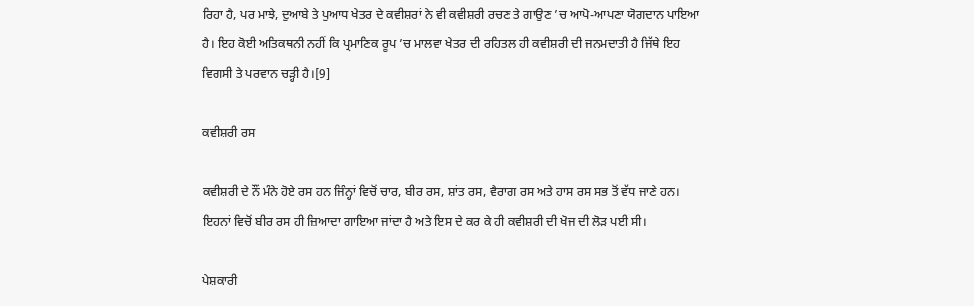ਰਿਹਾ ਹੈ, ਪਰ ਮਾਝੇ, ਦੁਆਬੇ ਤੇ ਪੁਆਧ ਖੇਤਰ ਦੇ ਕਵੀਸ਼ਰਾਂ ਨੇ ਵੀ ਕਵੀਸ਼ਰੀ ਰਚਣ ਤੇ ਗਾਉਣ ’ਚ ਆਪੋ-ਆਪਣਾ ਯੋਗਦਾਨ ਪਾਇਆ ਹੈ। ਇਹ ਕੋਈ ਅਤਿਕਥਨੀ ਨਹੀਂ ਕਿ ਪ੍ਰਮਾਣਿਕ ਰੂਪ ’ਚ ਮਾਲਵਾ ਖੇਤਰ ਦੀ ਰਹਿਤਲ ਹੀ ਕਵੀਸ਼ਰੀ ਦੀ ਜਨਮਦਾਤੀ ਹੈ ਜਿੱਥੇ ਇਹ ਵਿਗਸੀ ਤੇ ਪਰਵਾਨ ਚੜ੍ਹੀ ਹੈ।[9]

ਕਵੀਸ਼ਰੀ ਰਸ

ਕਵੀਸ਼ਰੀ ਦੇ ਨੌਂ ਮੰਨੇ ਹੋਏ ਰਸ ਹਨ ਜਿੰਨ੍ਹਾਂ ਵਿਚੋਂ ਚਾਰ, ਬੀਰ ਰਸ, ਸ਼ਾਂਤ ਰਸ, ਵੈਰਾਗ ਰਸ ਅਤੇ ਹਾਸ ਰਸ ਸਭ ਤੋਂ ਵੱਧ ਜਾਣੇ ਹਨ। ਇਹਨਾਂ ਵਿਚੋਂ ਬੀਰ ਰਸ ਹੀ ਜ਼ਿਆਦਾ ਗਾਇਆ ਜਾਂਦਾ ਹੈ ਅਤੇ ਇਸ ਦੇ ਕਰ ਕੇ ਹੀ ਕਵੀਸ਼ਰੀ ਦੀ ਖੋਜ ਦੀ ਲੋੜ ਪਈ ਸੀ।

ਪੇਸ਼ਕਾਰੀ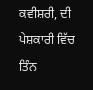ਕਵੀਸ਼ਰੀ, ਦੀ ਪੇਸ਼ਕਾਰੀ ਵਿੱਚ ਤਿੰਨ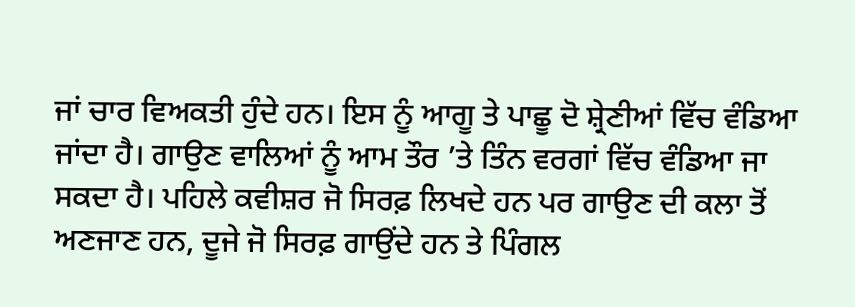ਜਾਂ ਚਾਰ ਵਿਅਕਤੀ ਹੁੰਦੇ ਹਨ। ਇਸ ਨੂੰ ਆਗੂ ਤੇ ਪਾਛੂ ਦੋ ਸ਼੍ਰੇਣੀਆਂ ਵਿੱਚ ਵੰਡਿਆ ਜਾਂਦਾ ਹੈ। ਗਾਉਣ ਵਾਲਿਆਂ ਨੂੰ ਆਮ ਤੌਰ ’ਤੇ ਤਿੰਨ ਵਰਗਾਂ ਵਿੱਚ ਵੰਡਿਆ ਜਾ ਸਕਦਾ ਹੈ। ਪਹਿਲੇ ਕਵੀਸ਼ਰ ਜੋ ਸਿਰਫ਼ ਲਿਖਦੇ ਹਨ ਪਰ ਗਾਉਣ ਦੀ ਕਲਾ ਤੋਂ ਅਣਜਾਣ ਹਨ, ਦੂਜੇ ਜੋ ਸਿਰਫ਼ ਗਾਉਂਦੇ ਹਨ ਤੇ ਪਿੰਗਲ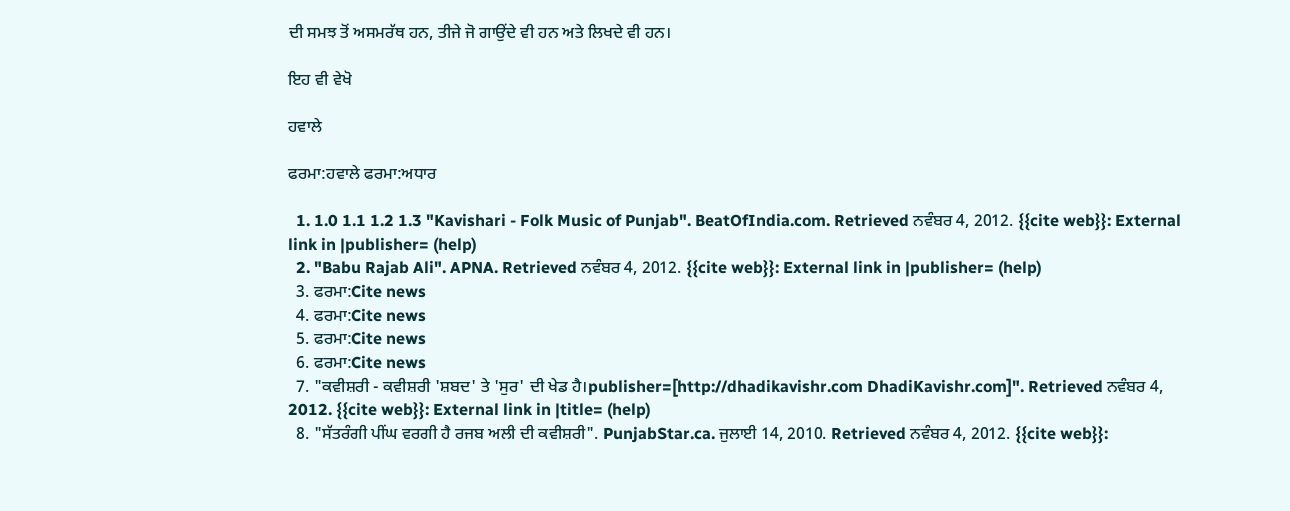ਦੀ ਸਮਝ ਤੋਂ ਅਸਮਰੱਥ ਹਨ, ਤੀਜੇ ਜੋ ਗਾਉਂਦੇ ਵੀ ਹਨ ਅਤੇ ਲਿਖਦੇ ਵੀ ਹਨ।

ਇਹ ਵੀ ਵੇਖੋ

ਹਵਾਲੇ

ਫਰਮਾ:ਹਵਾਲੇ ਫਰਮਾ:ਅਧਾਰ

  1. 1.0 1.1 1.2 1.3 "Kavishari - Folk Music of Punjab". BeatOfIndia.com. Retrieved ਨਵੰਬਰ 4, 2012. {{cite web}}: External link in |publisher= (help)
  2. "Babu Rajab Ali". APNA. Retrieved ਨਵੰਬਰ 4, 2012. {{cite web}}: External link in |publisher= (help)
  3. ਫਰਮਾ:Cite news
  4. ਫਰਮਾ:Cite news
  5. ਫਰਮਾ:Cite news
  6. ਫਰਮਾ:Cite news
  7. "ਕਵੀਸ਼ਰੀ - ਕਵੀਸ਼ਰੀ 'ਸ਼ਬਦ' ਤੇ 'ਸੁਰ' ਦੀ ਖੇਡ ਹੈ।publisher=[http://dhadikavishr.com DhadiKavishr.com]". Retrieved ਨਵੰਬਰ 4, 2012. {{cite web}}: External link in |title= (help)
  8. "ਸੱਤਰੰਗੀ ਪੀਂਘ ਵਰਗੀ ਹੈ ਰਜਬ ਅਲੀ ਦੀ ਕਵੀਸ਼ਰੀ". PunjabStar.ca. ਜੁਲਾਈ 14, 2010. Retrieved ਨਵੰਬਰ 4, 2012. {{cite web}}: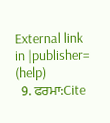External link in |publisher= (help)
  9. ਫਰਮਾ:Cite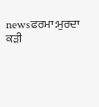newsਫਰਮਾ:ਮੁਰਦਾ ਕੜੀ